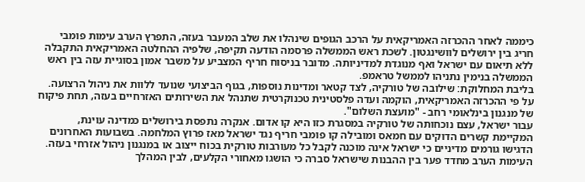כיממה לאחר ההכרזה האמריקאית על הרכב הגופים שינהלו את שלב המעבר בעזה, התפרץ הערב עימות פומבי חריג בין ירושלים לוושינגטון. לשכת ראש הממשלה פרסמה הודעה תקיפה, שלפיה ההחלטה האמריקאית התקבלה ללא תיאום עם ישראל ואף מנוגדת למדיניותה. מדובר בניסוח חריף המצביע על משבר אמון בסוגיית עזה בין ראש הממשלה בנימין נתניהו לממשל טראמפ.
בליבת המחלוקת: שילובה של טורקיה, לצד קטאר ומדינות נוספות, בגוף הביצועי שנועד ללוות את ניהול הרצועה. על פי ההכרזה האמריקאית, הוקמה ועדה פלסטינית טכנוקרטית שתנהל את השירותים האזרחיים בעזה, תחת פיקוח של מנגנון בינלאומי רחב - "מועצת השלום".
עבור ישראל, עצם נוכחותה של טורקיה במסגרת כזו היא קו אדום. אנקרה נתפסת בירושלים כמדינה עוינת, המקיימת קשרים הדוקים עם חמאס ומובילה קו פומבי חריף נגד ישראל מאז פרוץ המלחמה. בשבועות האחרונים הדגישו גורמים מדיניים כי ישראל אינה מוכנה לקבל כל מעורבות טורקית בכוח ייצוב או במנגנון ניהול אזרחי בעזה.
העימות הערב מחדד פער בין ההבנות שישראל סברה כי הושגו מאחורי הקלעים, לבין המהלך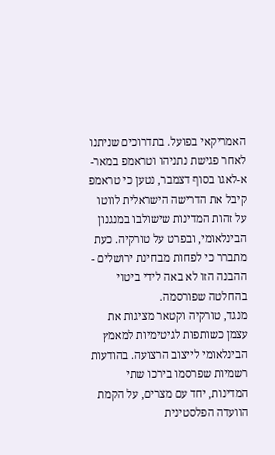האמריקאי בפועל. בתדרוכים שניתנו לאחר פגישת נתניהו וטראמפ במאר-א-לאגו בסוף דצמבר, נטען כי טראמפ קיבל את הדרישה הישראלית לווטו על זהות המדינות שישולבו במנגנון הבינלאומי, ובפרט על טורקיה. כעת מתברר כי לפחות מבחינת ירושלים - ההבנה הזו לא באה לידי ביטוי בהחלטה שפורסמה.
מנגד, טורקיה וקטאר מציגות את עצמן כשותפות לגיטימיות למאמץ הבינלאומי לייצוב הרצועה. בהודעות רשמיות שפרסמו בירכו שתי המדינות, יחד עם מצרים, על הקמת הוועדה הפלסטינית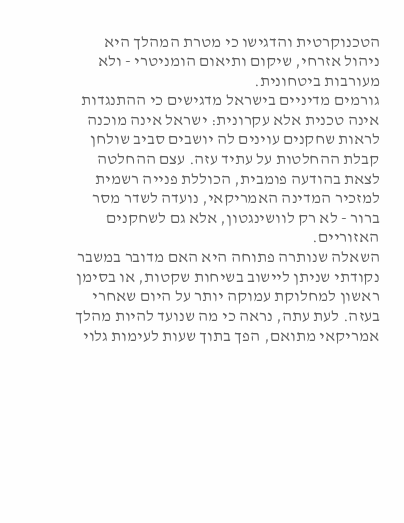הטכנוקרטית והדגישו כי מטרת המהלך היא ניהול אזרחי, שיקום ותיאום הומניטרי - ולא מעורבות ביטחונית.
גורמים מדיניים בישראל מדגישים כי ההתנגדות אינה טכנית אלא עקרונית: ישראל אינה מוכנה לראות שחקנים עוינים לה יושבים סביב שולחן קבלת ההחלטות על עתיד עזה. עצם ההחלטה לצאת בהודעה פומבית, הכוללת פנייה רשמית למזכיר המדינה האמריקאי, נועדה לשדר מסר ברור - לא רק לוושינגטון, אלא גם לשחקנים האזוריים.
השאלה שנותרה פתוחה היא האם מדובר במשבר נקודתי שניתן ליישוב בשיחות שקטות, או בסימן ראשון למחלוקת עמוקה יותר על היום שאחרי בעזה. לעת עתה, נראה כי מה שנועד להיות מהלך אמריקאי מתואם, הפך בתוך שעות לעימות גלוי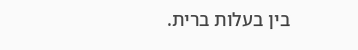בין בעלות ברית.